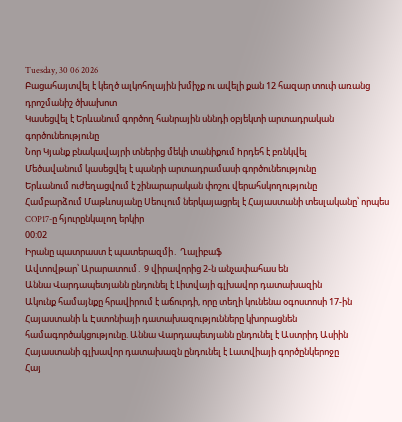Tuesday, 30 06 2026
Բացահայտվել է կեղծ ալկոհոլային խմիչք ու ավելի քան 12 հազար տուփ առանց դրոշմանիշ ծխախոտ
Կասեցվել է Երևանում գործող հանրային սննդի օբյեկտի արտադրական գործունեությունը
Նոր Կյանք բնակավայրի տներից մեկի տանիքում hրդեհ է բռնկվել
Մեծավանում կասեցվել է պանրի արտադրամասի գործունեությունը
Երևանում ուժեղացվում է շինարարական փոշու վերահսկողությունը
Համբարձում Մաթևոսյանը Սեուլում ներկայացրել է Հայաստանի տեսլականը՝ որպես COP17-ը հյուրընկալող երկիր
00:02
Իրանը պատրաստ է պատերազմի․ Ղալիբաֆ
Ավտովթար՝ Արարատում․ 9 վիրավորից 2-ն անչափահաս են
Աննա Վարդապետյանն ընդունել է Լիտվայի գլխավոր դատախազին
Ակունք համայնքը հրավիրում է աճուրդի, որը տեղի կունենա օգոստոսի 17-ին
Հայաստանի և Էստոնիայի դատախազությունները կխորացնեն համագործակցությունը. Աննա Վարդապետյանն ընդունել է Աստրիդ Ասիին
Հայաստանի գլխավոր դատախազն ընդունել է Լատվիայի գործընկերոջը
Հայ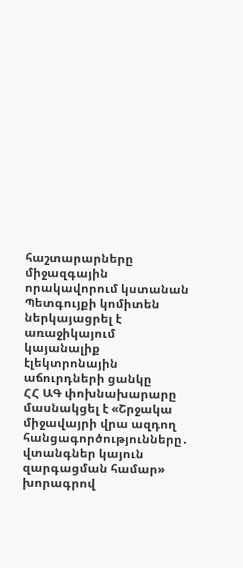հաշտարարները միջազգային որակավորում կստանան
Պետգույքի կոմիտեն ներկայացրել է առաջիկայում կայանալիք էլեկտրոնային աճուրդների ցանկը
ՀՀ ԱԳ փոխնախարարը մասնակցել է «Շրջակա միջավայրի վրա ազդող հանցագործությունները․ վտանգներ կայուն զարգացման համար» խորագրով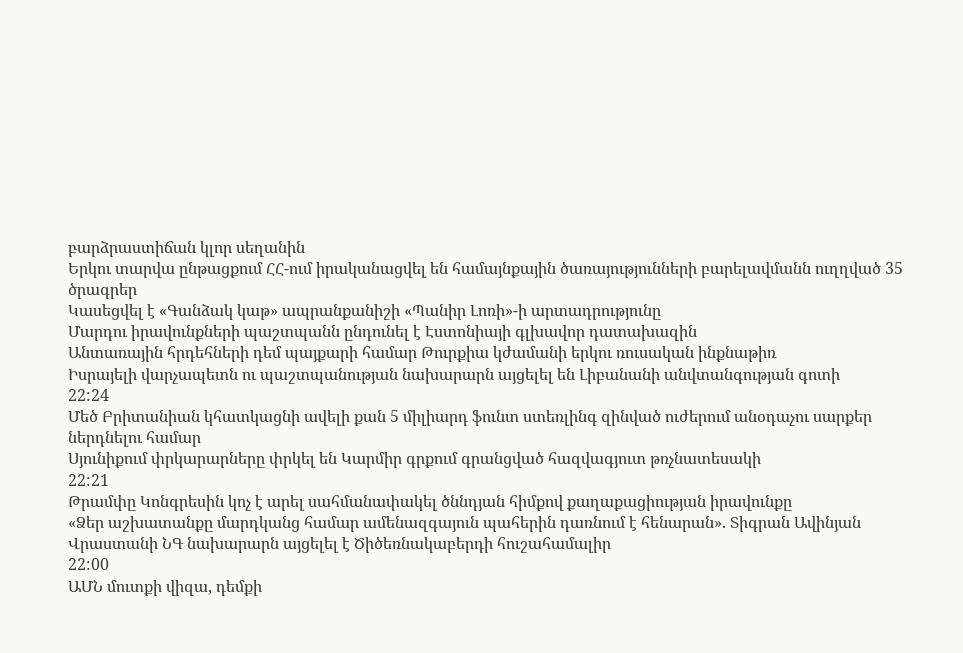բարձրաստիճան կլոր սեղանին
Երկու տարվա ընթացքում ՀՀ-ում իրականացվել են համայնքային ծառայությունների բարելավմանն ուղղված 35 ծրագրեր
Կասեցվել է «Գանձակ կաթ» ապրանքանիշի «Պանիր Լոռի»-ի արտադրությունը
Մարդու իրավունքների պաշտպանն ընդունել է Էստոնիայի գլխավոր դատախազին
Անտառային հրդեհների դեմ պայքարի համար Թուրքիա կժամանի երկու ռուսական ինքնաթիռ
Իսրայելի վարչապետն ու պաշտպանության նախարարն այցելել են Լիբանանի անվտանգության գոտի
22:24
Մեծ Բրիտանիան կհատկացնի ավելի քան 5 միլիարդ ֆունտ ստեռլինգ զինված ուժերում անօդաչու սարքեր ներդնելու համար
Սյունիքում փրկարարները փրկել են Կարմիր գրքում գրանցված հազվագյուտ թռչնատեսակի
22:21
Թրամփը Կոնգրեսին կոչ է արել սահմանափակել ծննդյան հիմքով քաղաքացիության իրավունքը
«Ձեր աշխատանքը մարդկանց համար ամենազգայուն պահերին դառնում է հենարան». Տիգրան Ավինյան
Վրաստանի ՆԳ նախարարն այցելել է Ծիծեռնակաբերդի հուշահամալիր
22:00
ԱՄՆ մուտքի վիզա, դեմքի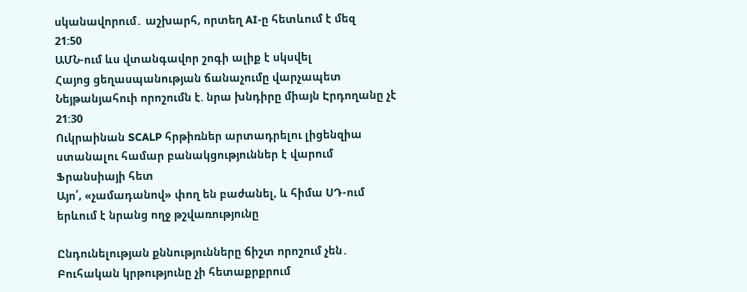սկանավորում․ աշխարհ, որտեղ AI-ը հետևում է մեզ
21:50
ԱՄՆ-ում ևս վտանգավոր շոգի ալիք է սկսվել
Հայոց ցեղասպանության ճանաչումը վարչապետ Նեյթանյահուի որոշումն է. նրա խնդիրը միայն Էրդողանը չէ
21:30
Ուկրաինան SCALP հրթիռներ արտադրելու լիցենզիա ստանալու համար բանակցություններ է վարում Ֆրանսիայի հետ
Այո՛, «չամադանով» փող են բաժանել, և հիմա ՍԴ-ում երևում է նրանց ողջ թշվառությունը

Ընդունելության քննությունները ճիշտ որոշում չեն․ Բուհական կրթությունը չի հետաքրքրում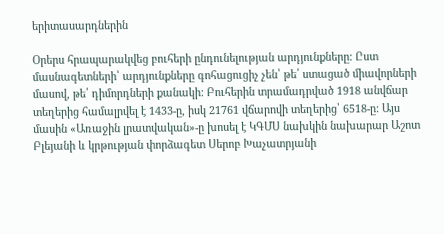երիտասարդներին

Օրերս հրապարակվեց բուհերի ընդունելության արդյունքները: Ըստ մասնագետների՝ արդյունքները գոհացուցիչ չեն՝ թե՛ ստացած միավորների մասով, թե՛ դիմորդների քանակի: Բուհերին տրամադրված 1918 անվճար տեղերից համալրվել է 1433-ը, իսկ 21761 վճարովի տեղերից՝ 6518-ը: Այս մասին «Առաջին լրատվական»-ը խոսել է ԿԳՄՍ նախկին նախարար Աշոտ Բլեյանի և կրթության փորձագետ Սերոբ Խաչատրյանի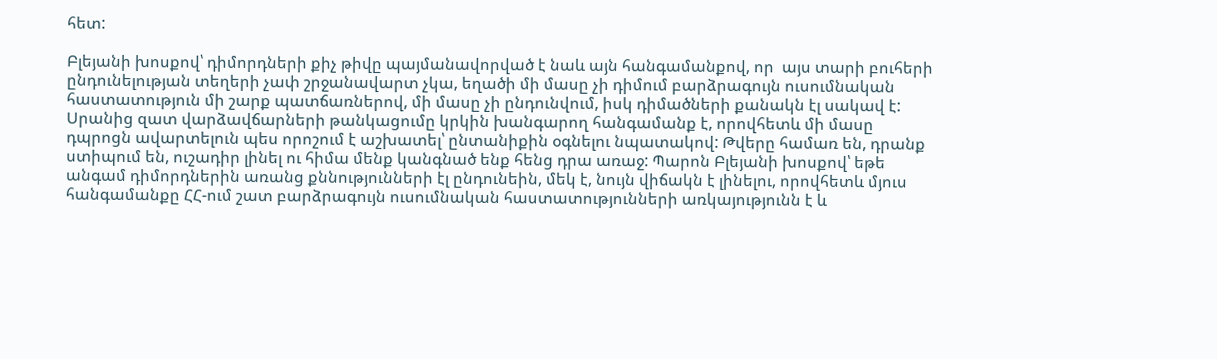հետ:

Բլեյանի խոսքով՝ դիմորդների քիչ թիվը պայմանավորված է նաև այն հանգամանքով, որ  այս տարի բուհերի ընդունելության տեղերի չափ շրջանավարտ չկա, եղածի մի մասը չի դիմում բարձրագույն ուսումնական հաստատություն մի շարք պատճառներով, մի մասը չի ընդունվում, իսկ դիմածների քանակն էլ սակավ է: Սրանից զատ վարձավճարների թանկացումը կրկին խանգարող հանգամանք է, որովհետև մի մասը դպրոցն ավարտելուն պես որոշում է աշխատել՝ ընտանիքին օգնելու նպատակով: Թվերը համառ են, դրանք ստիպում են, ուշադիր լինել ու հիմա մենք կանգնած ենք հենց դրա առաջ: Պարոն Բլեյանի խոսքով՝ եթե անգամ դիմորդներին առանց քննությունների էլ ընդունեին, մեկ է, նույն վիճակն է լինելու, որովհետև մյուս հանգամանքը ՀՀ-ում շատ բարձրագույն ուսումնական հաստատությունների առկայությունն է և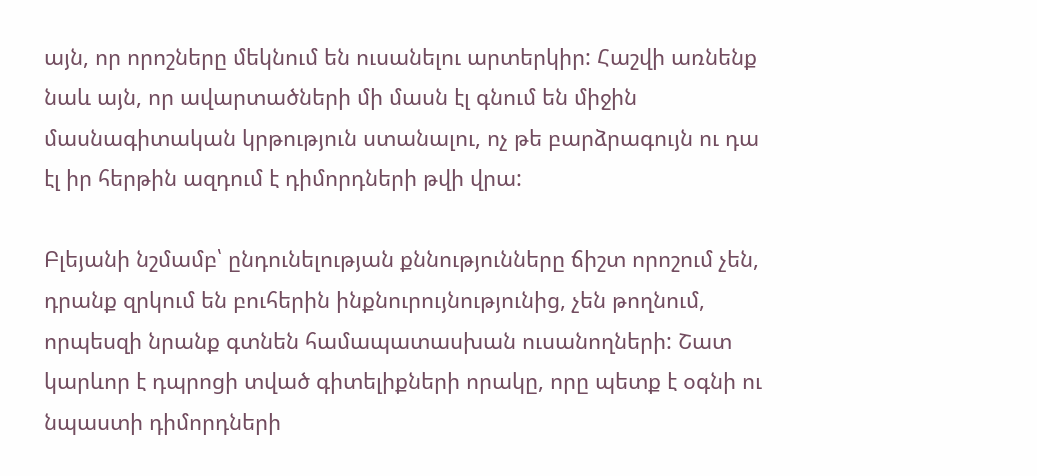այն, որ որոշները մեկնում են ուսանելու արտերկիր: Հաշվի առնենք նաև այն, որ ավարտածների մի մասն էլ գնում են միջին մասնագիտական կրթություն ստանալու, ոչ թե բարձրագույն ու դա էլ իր հերթին ազդում է դիմորդների թվի վրա:

Բլեյանի նշմամբ՝ ընդունելության քննությունները ճիշտ որոշում չեն, դրանք զրկում են բուհերին ինքնուրույնությունից, չեն թողնում, որպեսզի նրանք գտնեն համապատասխան ուսանողների: Շատ կարևոր է դպրոցի տված գիտելիքների որակը, որը պետք է օգնի ու նպաստի դիմորդների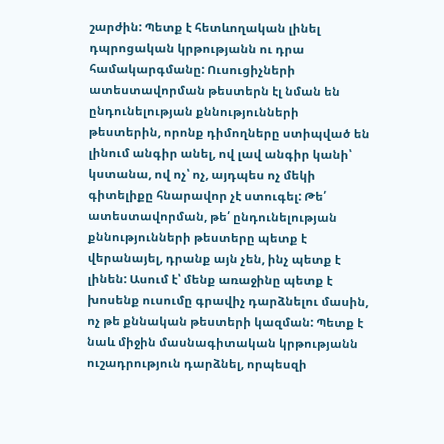շարժին: Պետք է հետևողական լինել դպրոցական կրթությանն ու դրա համակարգմանը: Ուսուցիչների ատեստավորման թեստերն էլ նման են ընդունելության քննությունների թեստերին, որոնք դիմողները ստիպված են լինում անգիր անել, ով լավ անգիր կանի՝ կստանա, ով ոչ՝ ոչ, այդպես ոչ մեկի գիտելիքը հնարավոր չէ ստուգել: Թե՛ ատեստավորման, թե՛ ընդունելության քննությունների թեստերը պետք է վերանայել, դրանք այն չեն, ինչ պետք է լինեն: Ասում է՝ մենք առաջինը պետք է խոսենք ուսումը գրավիչ դարձնելու մասին, ոչ թե քննական թեստերի կազման: Պետք է նաև միջին մասնագիտական կրթությանն ուշադրություն դարձնել, որպեսզի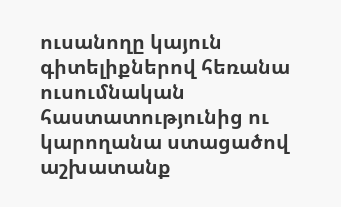ուսանողը կայուն գիտելիքներով հեռանա ուսումնական հաստատությունից ու կարողանա ստացածով աշխատանք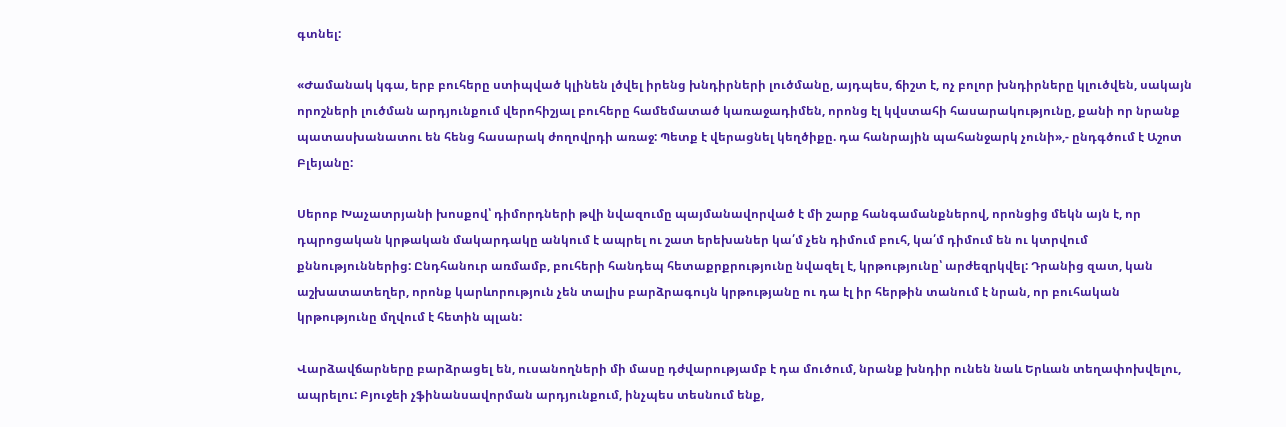գտնել:

«Ժամանակ կգա, երբ բուհերը ստիպված կլինեն լծվել իրենց խնդիրների լուծմանը, այդպես, ճիշտ է, ոչ բոլոր խնդիրները կլուծվեն, սակայն որոշների լուծման արդյունքում վերոհիշյալ բուհերը համեմատած կառաջադիմեն, որոնց էլ կվստահի հասարակությունը, քանի որ նրանք պատասխանատու են հենց հասարակ ժողովրդի առաջ: Պետք է վերացնել կեղծիքը. դա հանրային պահանջարկ չունի»,- ընդգծում է Աշոտ Բլեյանը:

Սերոբ Խաչատրյանի խոսքով՝ դիմորդների թվի նվազումը պայմանավորված է մի շարք հանգամանքներով, որոնցից մեկն այն է, որ դպրոցական կրթական մակարդակը անկում է ապրել ու շատ երեխաներ կա՛մ չեն դիմում բուհ, կա՛մ դիմում են ու կտրվում քննություններից: Ընդհանուր առմամբ, բուհերի հանդեպ հետաքրքրությունը նվազել է, կրթությունը՝ արժեզրկվել: Դրանից զատ, կան աշխատատեղեր, որոնք կարևորություն չեն տալիս բարձրագույն կրթությանը ու դա էլ իր հերթին տանում է նրան, որ բուհական կրթությունը մղվում է հետին պլան:

Վարձավճարները բարձրացել են, ուսանողների մի մասը դժվարությամբ է դա մուծում, նրանք խնդիր ունեն նաև Երևան տեղափոխվելու, ապրելու: Բյուջեի չֆինանսավորման արդյունքում, ինչպես տեսնում ենք,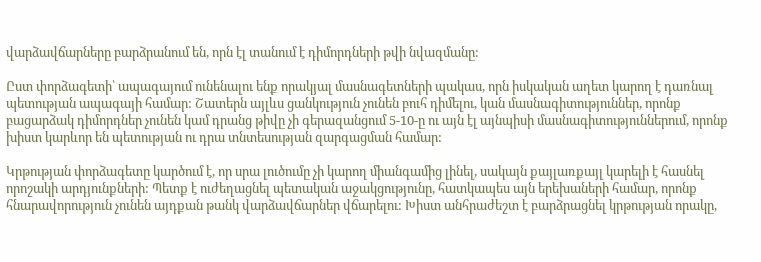վարձավճարները բարձրանում են, որն էլ տանում է դիմորդների թվի նվազմանը:

Ըստ փորձագետի՝ ապագայում ունենալու ենք որակյալ մասնագետների պակաս, որն իսկական աղետ կարող է դառնալ պետության ապագայի համար: Շատերն այլևս ցանկություն չունեն բուհ դիմելու, կան մասնագիտություններ, որոնք բացարձակ դիմորդներ չունեն կամ դրանց թիվը չի գերազանցում 5-10-ը ու այն էլ այնպիսի մասնագիտություններում, որոնք խիստ կարևոր են պետության ու դրա տնտեսության զարգացման համար:

Կրթության փորձագետը կարծում է, որ սրա լուծումը չի կարող միանգամից լինել, սակայն քայլառքայլ կարելի է հասնել որոշակի արդյունքների: Պետք է ուժեղացնել պետական աջակցությունը, հատկապես այն երեխաների համար, որոնք հնարավորություն չունեն այդքան թանկ վարձավճարներ վճարելու: Խիստ անհրաժեշտ է բարձրացնել կրթության որակը,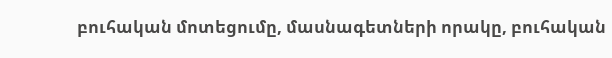բուհական մոտեցումը, մասնագետների որակը, բուհական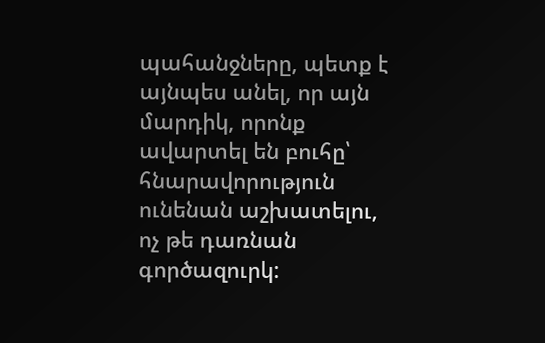պահանջները, պետք է այնպես անել, որ այն մարդիկ, որոնք ավարտել են բուհը՝ հնարավորություն ունենան աշխատելու, ոչ թե դառնան գործազուրկ: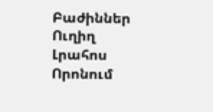Բաժիններ
Ուղիղ
Լրահոս
Որոնում